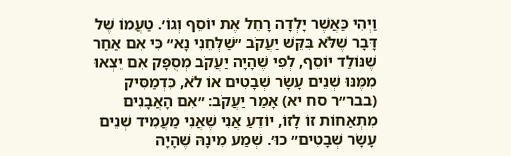וַיְהִי כַּאֲשֶׁר יָלְדָה רָחֵל אֶת יוֹסֵף וְגוֹ׳. טַעֲמוֹ שֶׁל דָּבָר שֶׁלֹּא בִּקֵּשׁ יַעֲקֹב ״שַׁלְּחֵנִי נָא״ כִּי אִם אַחַר שֶׁנּוֹלַד יוֹסֵף, לְפִי שֶׁהָיָה יַעֲקֹב מְסֻפָּק אִם יֵצְאוּ מִמֶּנּוּ שְׁנֵים עָשָׂר שְׁבָטִים אוֹ לֹא, כִּדְמַסִּיק (בבר״ר סח יא) אָמַר יַעֲקֹב: ״אִם הָאֲבָנִים מִתְאַחוֹת זוֹ לָזוֹ, יוֹדֵעַ אֲנִי שֶׁאֲנִי מַעֲמִיד שְׁנֵים עָשָׂר שְׁבָטִים״ כוּ׳. שְׁמַע מִינָהּ שֶׁהָיָה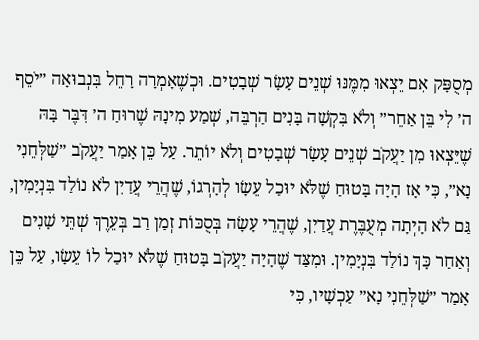מְסֻפָּק אִם יֵצְאוּ מִמֶּנּוּ שְׁנֵים עָשָׂר שְׁבָטִים. וּכְשֶׁאָמְרָה רָחֵל בִּנְבוּאָה ״יֹסֵף ה׳ לִי בֵּן אַחֵר״ וְלֹא בִּקְשָׁה בָּנִים הַרְבֵּה, שְׁמַע מִינָהּ שֶׁרוּחַ ה׳ דִּבֶּר בָּהּ שֶׁיֵּצְאוּ מִן יַעֲקֹב שְׁנֵים עָשָׂר שְׁבָטִים וְלֹא יוֹתֵר. עַל כֵּן אָמַר יַעֲקֹב ״שַׁלְּחֵנִי נָא״, כִּי אָז הָיָה בָּטוּחַ שֶׁלֹּא יוּכַל עֵשָׂו לְהָרְגוֹ, שֶׁהֲרֵי עֲדַיִן לֹא נוֹלַד בִּנְיָמִין, גַּם לֹא הָיְתָה מְעֻבֶּרֶת עֲדַיִן, שֶׁהֲרֵי עָשָׂה בְּסֻכּוֹת זְמַן רַב בְּעֵרֶךְ שְׁתֵּי שָׁנִים וְאַחַר כָּךְ נוֹלַד בִּנְיָמִין. וּמִצַּד שֶׁהָיָה יַעֲקֹב בָּטוּחַ שֶׁלֹּא יוּכַל לוֹ עֵשָׂו, עַל כֵּן אָמַר ״שַׁלְּחֵנִי נָא״ עַכְשָׁיו, כִּי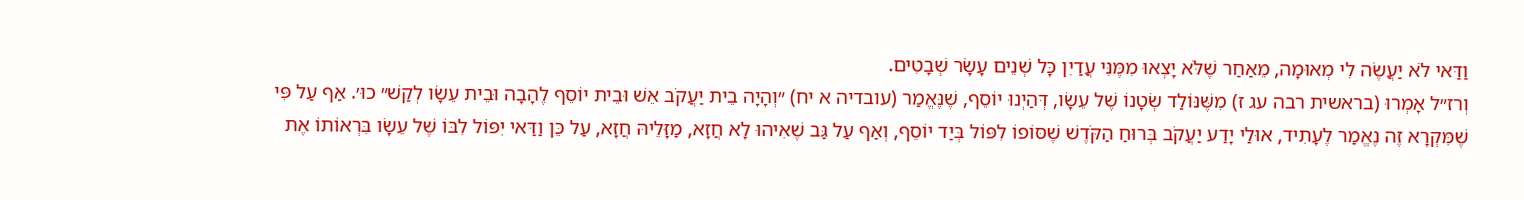וַדַּאי לֹא יַעֲשֶׂה לִי מְאוּמָה, מֵאַחַר שֶׁלֹּא יָצְאוּ מִמֶּנִּי עֲדַיִן כָּל שְׁנֵים עָשָׂר שְׁבָטִים.
וְרז״ל אָמְרוּ (בראשית רבה עג ז) מִשֶּׁנּוֹלַד שְׂטָנוֹ שֶׁל עֵשָׂו, דְּהַיְנוּ יוֹסֵף, שֶׁנֶּאֱמַר (עובדיה א יח) ״וְהָיָה בֵית יַעֲקֹב אֵשׁ וּבֵית יוֹסֵף לֶהָבָה וּבֵית עֵשָׂו לְקַשׁ״ כוּ׳. אַף עַל פִּי שֶׁמִּקְרָא זֶה נֶאֱמַר לֶעָתִיד, אוּלַי יָדַע יַעֲקֹב בְּרוּחַ הַקֹּדֶשׁ שֶׁסּוֹפוֹ לִפּוֹל בְּיַד יוֹסֵף, וְאַף עַל גַּב שֶׁאִיהוּ לָא חֲזָא, מַזָּלֵיהּ חֲזָא, עַל כֵּן וַדַּאי יִפּוֹל לִבּוֹ שֶׁל עֵשָׂו בִּרְאוֹתוֹ אֶת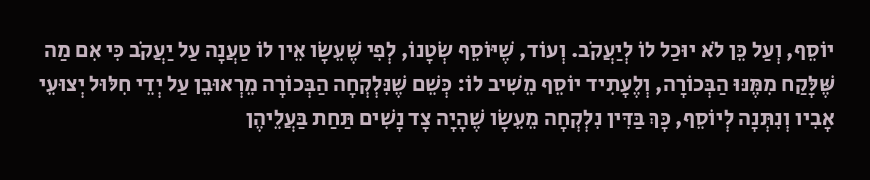יוֹסֵף, וְעַל כֵּן לֹא יוּכַל לוֹ לְיַעֲקֹב. וְעוֹד, שֶׁיּוֹסֵף שְׂטָנוֹ, לְפִי שֶׁעֵשָׂו אֵין לוֹ טַעֲנָה עַל יַעֲקֹב כִּי אִם מַה שֶּׁלָּקַח מִמֶּנּוּ הַבְּכוֹרָה, וְלֶעָתִיד יוֹסֵף מֵשִׁיב לוֹ: כְּשֵׁם שֶׁנִּלְקְחָה הַבְּכוֹרָה מֵרְאוּבֵן עַל יְדֵי חִלּוּל יְצוּעֵי אָבִיו וְנִתְּנָה לְיוֹסֵף, כָּךְ בַּדִּין נִלְקְחָה מֵעֵשָׂו שֶׁהָיָה צָד נָשִׁים תַּחַת בַּעֲלֵיהֶן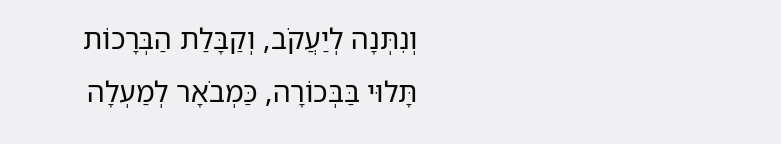וְנִתְּנָה לְיַעֲקֹב, וְקַבָּלַת הַבְּרָכוֹת תָּלוּי בַּבְּכוֹרָה, כַּמְבֹאָר לְמַעְלָה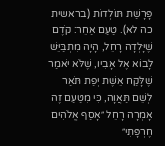פָּרָשַׁת תּוֹלְדוֹת (בראשית כה לא). טַעַם אַחֵר: קֹדֶם שֶׁיָּלְדָה רָחֵל, הָיָה מִתְבַּיֵּשׁ לָבוֹא אֶל אָבִיו, שֶׁלֹּא יֹאמַר שֶׁלָּקַח אֵשֶׁת יְפַת תֹּאַר לְשֵׁם תַּאֲוָה, כִּי מִטַּעַם זֶה אָמְרָה רָחֵל ״אָסַף אֱלֹהִים חֶרְפָּתִי״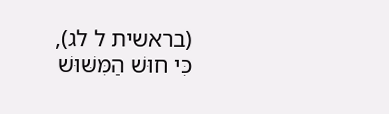(בראשית ל לג), כִּי חוּשׁ הַמִּשּׁוּשׁ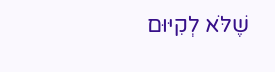שֶׁלֹּא לְקִיּוּם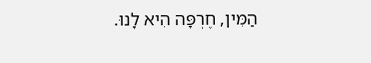הַמִּין, חֶרְפָּה הִיא לָנוּ.